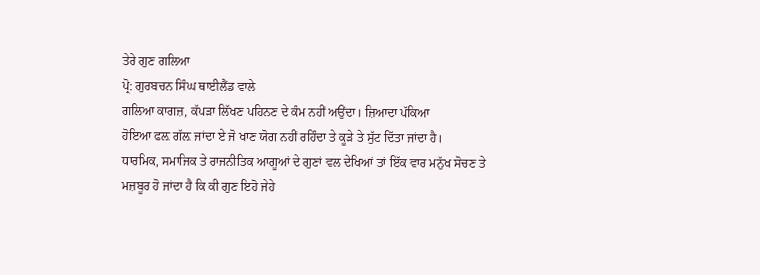ਤੇਰੇ ਗੁਣ ਗਲਿਆ
ਪ੍ਰੋ: ਗੁਰਬਚਨ ਸਿੰਘ ਥਾਈਲੈਂਡ ਵਾਲੇ
ਗਲਿਆ ਕਾਗਜ਼, ਕੱਪੜਾ ਲਿੱਖਣ ਪਹਿਨਣ ਦੇ ਕੰਮ ਨਹੀਂ ਅਉਂਦਾ। ਜ਼ਿਆਦਾ ਪੱਕਿਆ
ਹੋਇਆ ਫਲ਼ ਗੱਲ਼ ਜਾਂਦਾ ਏ ਜੋ ਖਾਣ ਯੋਗ ਨਹੀਂ ਰਹਿੰਦਾ ਤੇ ਕੂੜੇ ਤੇ ਸੁੱਟ ਦਿੱਤਾ ਜਾਂਦਾ ਹੈ।
ਧਾਰਮਿਕ, ਸਮਾਜਿਕ ਤੇ ਰਾਜਨੀਤਿਕ ਆਗੂਆਂ ਦੇ ਗੁਣਾਂ ਵਲ ਦੇਖਿਆਂ ਤਾਂ ਇੱਕ ਵਾਰ ਮਨੁੱਖ ਸੋਚਣ ਤੇ
ਮਜ਼ਬੂਰ ਹੋ ਜਾਂਦਾ ਹੈ ਕਿ ਕੀ ਗੁਣ ਇਹੋ ਜੇਹੇ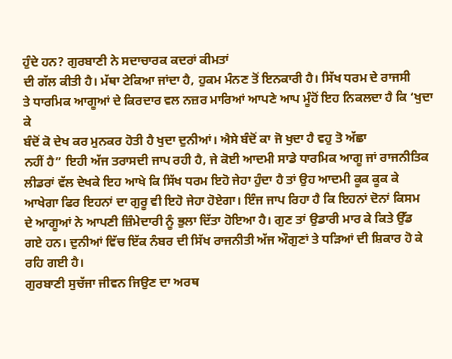ਹੁੰਦੇ ਹਨ? ਗੁਰਬਾਣੀ ਨੇ ਸਦਾਚਾਰਕ ਕਦਰਾਂ ਕੀਮਤਾਂ
ਦੀ ਗੱਲ ਕੀਤੀ ਹੈ। ਮੱਥਾ ਟੇਕਿਆ ਜਾਂਦਾ ਹੈ, ਹੁਕਮ ਮੰਨਣ ਤੋਂ ਇਨਕਾਰੀ ਹੈ। ਸਿੱਖ ਧਰਮ ਦੇ ਰਾਜਸੀ
ਤੇ ਧਾਰਮਿਕ ਆਗੂਆਂ ਦੇ ਕਿਰਦਾਰ ਵਲ ਨਜ਼ਰ ਮਾਰਿਆਂ ਆਪਣੇ ਆਪ ਮੂੰਹੋਂ ਇਹ ਨਿਕਲਦਾ ਹੈ ਕਿ ‘ਖੁਦਾ ਕੇ
ਬੰਦੋਂ ਕੋ ਦੇਖ ਕਰ ਮੁਨਕਰ ਹੋਤੀ ਹੈ ਖੁਦਾ ਦੁਨੀਆਂ। ਐਸੇ ਬੰਦੋਂ ਕਾ ਜੋ ਖੁਦਾ ਹੈ ਵਹੁ ਤੋ ਅੱਛਾ
ਨਹੀਂ ਹੈ” ਇਹੀ ਅੱਜ ਤਰਾਸਦੀ ਜਾਪ ਰਹੀ ਹੈ, ਜੇ ਕੋਈ ਆਦਮੀ ਸਾਡੇ ਧਾਰਮਿਕ ਆਗੂ ਜਾਂ ਰਾਜਨੀਤਿਕ
ਲੀਡਰਾਂ ਵੱਲ ਦੇਖਕੇ ਇਹ ਆਖੇ ਕਿ ਸਿੱਖ ਧਰਮ ਇਹੋ ਜੇਹਾ ਹੁੰਦਾ ਹੈ ਤਾਂ ਉਹ ਆਦਮੀ ਕੂਕ ਕੂਕ ਕੇ
ਆਖੇਗਾ ਫਿਰ ਇਹਨਾਂ ਦਾ ਗੁਰੂ ਵੀ ਇਹੋ ਜੇਹਾ ਹੋਏਗਾ। ਇੰਜ ਜਾਪ ਰਿਹਾ ਹੈ ਕਿ ਇਹਨਾਂ ਦੋਨਾਂ ਕਿਸਮ
ਦੇ ਆਗੂਆਂ ਨੇ ਆਪਣੀ ਜ਼ਿੰਮੇਦਾਰੀ ਨੂੰ ਭੁਲਾ ਦਿੱਤਾ ਹੋਇਆ ਹੈ। ਗੁਣ ਤਾਂ ਉਡਾਰੀ ਮਾਰ ਕੇ ਕਿਤੇ ਉੱਡ
ਗਏ ਹਨ। ਦੁਨੀਆਂ ਵਿੱਚ ਇੱਕ ਨੰਬਰ ਦੀ ਸਿੱਖ ਰਾਜਨੀਤੀ ਅੱਜ ਔਗੁਣਾਂ ਤੇ ਧੜਿਆਂ ਦੀ ਸ਼ਿਕਾਰ ਹੋ ਕੇ
ਰਹਿ ਗਈ ਹੈ।
ਗੁਰਬਾਣੀ ਸੁਚੱਜਾ ਜੀਵਨ ਜਿਉਣ ਦਾ ਅਰਥ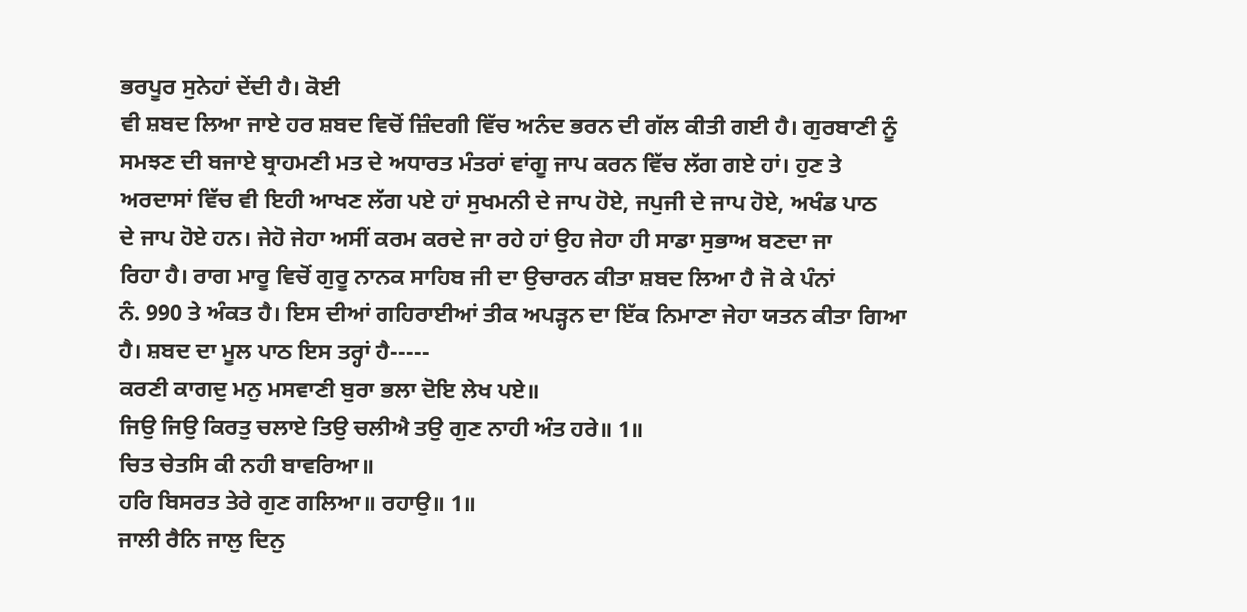ਭਰਪੂਰ ਸੁਨੇਹਾਂ ਦੇਂਦੀ ਹੈ। ਕੋਈ
ਵੀ ਸ਼ਬਦ ਲਿਆ ਜਾਏ ਹਰ ਸ਼ਬਦ ਵਿਚੋਂ ਜ਼ਿੰਦਗੀ ਵਿੱਚ ਅਨੰਦ ਭਰਨ ਦੀ ਗੱਲ ਕੀਤੀ ਗਈ ਹੈ। ਗੁਰਬਾਣੀ ਨੂੰ
ਸਮਝਣ ਦੀ ਬਜਾਏ ਬ੍ਰਾਹਮਣੀ ਮਤ ਦੇ ਅਧਾਰਤ ਮੰਤਰਾਂ ਵਾਂਗੂ ਜਾਪ ਕਰਨ ਵਿੱਚ ਲੱਗ ਗਏ ਹਾਂ। ਹੁਣ ਤੇ
ਅਰਦਾਸਾਂ ਵਿੱਚ ਵੀ ਇਹੀ ਆਖਣ ਲੱਗ ਪਏ ਹਾਂ ਸੁਖਮਨੀ ਦੇ ਜਾਪ ਹੋਏ, ਜਪੁਜੀ ਦੇ ਜਾਪ ਹੋਏ, ਅਖੰਡ ਪਾਠ
ਦੇ ਜਾਪ ਹੋਏ ਹਨ। ਜੇਹੋ ਜੇਹਾ ਅਸੀਂ ਕਰਮ ਕਰਦੇ ਜਾ ਰਹੇ ਹਾਂ ਉਹ ਜੇਹਾ ਹੀ ਸਾਡਾ ਸੁਭਾਅ ਬਣਦਾ ਜਾ
ਰਿਹਾ ਹੈ। ਰਾਗ ਮਾਰੂ ਵਿਚੋਂ ਗੁਰੂ ਨਾਨਕ ਸਾਹਿਬ ਜੀ ਦਾ ਉਚਾਰਨ ਕੀਤਾ ਸ਼ਬਦ ਲਿਆ ਹੈ ਜੋ ਕੇ ਪੰਨਾਂ
ਨੰ. 990 ਤੇ ਅੰਕਤ ਹੈ। ਇਸ ਦੀਆਂ ਗਹਿਰਾਈਆਂ ਤੀਕ ਅਪੜ੍ਹਨ ਦਾ ਇੱਕ ਨਿਮਾਣਾ ਜੇਹਾ ਯਤਨ ਕੀਤਾ ਗਿਆ
ਹੈ। ਸ਼ਬਦ ਦਾ ਮੂਲ ਪਾਠ ਇਸ ਤਰ੍ਹਾਂ ਹੈ-----
ਕਰਣੀ ਕਾਗਦੁ ਮਨੁ ਮਸਵਾਣੀ ਬੁਰਾ ਭਲਾ ਦੋਇ ਲੇਖ ਪਏ॥
ਜਿਉ ਜਿਉ ਕਿਰਤੁ ਚਲਾਏ ਤਿਉ ਚਲੀਐ ਤਉ ਗੁਣ ਨਾਹੀ ਅੰਤ ਹਰੇ॥ 1॥
ਚਿਤ ਚੇਤਸਿ ਕੀ ਨਹੀ ਬਾਵਰਿਆ॥
ਹਰਿ ਬਿਸਰਤ ਤੇਰੇ ਗੁਣ ਗਲਿਆ॥ ਰਹਾਉ॥ 1॥
ਜਾਲੀ ਰੈਨਿ ਜਾਲੁ ਦਿਨੁ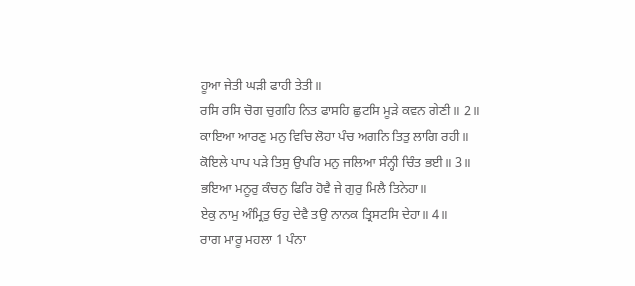ਹੂਆ ਜੇਤੀ ਘੜੀ ਫਾਹੀ ਤੇਤੀ॥
ਰਸਿ ਰਸਿ ਚੋਗ ਚੁਗਹਿ ਨਿਤ ਫਾਸਹਿ ਛੁਟਸਿ ਮੂੜੇ ਕਵਨ ਗੇਣੀ॥ 2॥
ਕਾਇਆ ਆਰਣੁ ਮਨੁ ਵਿਚਿ ਲੋਹਾ ਪੰਚ ਅਗਨਿ ਤਿਤੁ ਲਾਗਿ ਰਹੀ॥
ਕੋਇਲੇ ਪਾਪ ਪੜੇ ਤਿਸੁ ਉਪਰਿ ਮਨੁ ਜਲਿਆ ਸੰਨ੍ਹੀ ਚਿੰਤ ਭਈ॥ 3॥
ਭਇਆ ਮਨੂਰੁ ਕੰਚਨੁ ਫਿਰਿ ਹੋਵੈ ਜੇ ਗੁਰੁ ਮਿਲੈ ਤਿਨੇਹਾ॥
ਏਕੁ ਨਾਮੁ ਅੰਮ੍ਰਿਤੁ ਓਹੁ ਦੇਵੈ ਤਉ ਨਾਨਕ ਤ੍ਰਿਸਟਸਿ ਦੇਹਾ॥ 4॥
ਰਾਗ ਮਾਰੂ ਮਹਲਾ 1 ਪੰਨਾ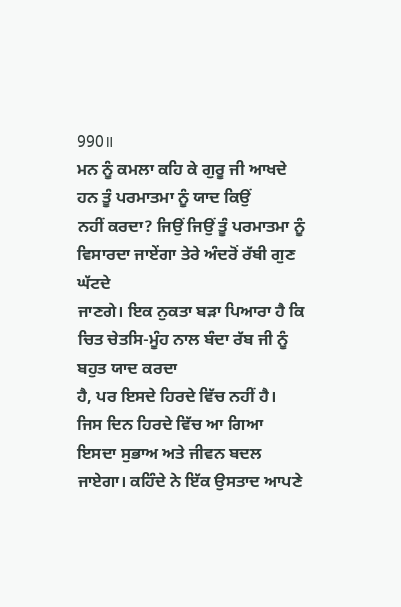990॥
ਮਨ ਨੂੰ ਕਮਲਾ ਕਹਿ ਕੇ ਗੁਰੂ ਜੀ ਆਖਦੇ ਹਨ ਤੂੰ ਪਰਮਾਤਮਾ ਨੂੰ ਯਾਦ ਕਿਉਂ
ਨਹੀਂ ਕਰਦਾ? ਜਿਉਂ ਜਿਉਂ ਤੂੰ ਪਰਮਾਤਮਾ ਨੂੰ ਵਿਸਾਰਦਾ ਜਾਏਂਗਾ ਤੇਰੇ ਅੰਦਰੋਂ ਰੱਬੀ ਗੁਣ ਘੱਟਦੇ
ਜਾਣਗੇ। ਇਕ ਨੁਕਤਾ ਬੜਾ ਪਿਆਰਾ ਹੈ ਕਿ ਚਿਤ ਚੇਤਸਿ-ਮੂੰਹ ਨਾਲ ਬੰਦਾ ਰੱਬ ਜੀ ਨੂੰ ਬਹੁਤ ਯਾਦ ਕਰਦਾ
ਹੈ, ਪਰ ਇਸਦੇ ਹਿਰਦੇ ਵਿੱਚ ਨਹੀਂ ਹੈ। ਜਿਸ ਦਿਨ ਹਿਰਦੇ ਵਿੱਚ ਆ ਗਿਆ ਇਸਦਾ ਸੁਭਾਅ ਅਤੇ ਜੀਵਨ ਬਦਲ
ਜਾਏਗਾ। ਕਹਿੰਦੇ ਨੇ ਇੱਕ ਉਸਤਾਦ ਆਪਣੇ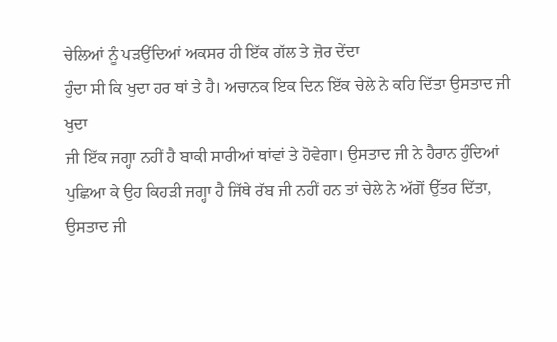ਚੇਲਿਆਂ ਨੂੰ ਪੜਉਂਦਿਆਂ ਅਕਸਰ ਹੀ ਇੱਕ ਗੱਲ ਤੇ ਜ਼ੋਰ ਦੇਂਦਾ
ਹੁੰਦਾ ਸੀ ਕਿ ਖੁਦਾ ਹਰ ਥਾਂ ਤੇ ਹੈ। ਅਚਾਨਕ ਇਕ ਦਿਨ ਇੱਕ ਚੇਲੇ ਨੇ ਕਹਿ ਦਿੱਤਾ ਉਸਤਾਦ ਜੀ ਖੁਦਾ
ਜੀ ਇੱਕ ਜਗ੍ਹਾ ਨਹੀਂ ਹੈ ਬਾਕੀ ਸਾਰੀਆਂ ਥਾਂਵਾਂ ਤੇ ਹੋਵੇਗਾ। ਉਸਤਾਦ ਜੀ ਨੇ ਹੈਰਾਨ ਹੁੰਦਿਆਂ
ਪੁਛਿਆ ਕੇ ਉਹ ਕਿਹੜੀ ਜਗ੍ਹਾ ਹੈ ਜਿੱਥੇ ਰੱਬ ਜੀ ਨਹੀਂ ਹਨ ਤਾਂ ਚੇਲੇ ਨੇ ਅੱਗੋਂ ਉੱਤਰ ਦਿੱਤਾ,
ਉਸਤਾਦ ਜੀ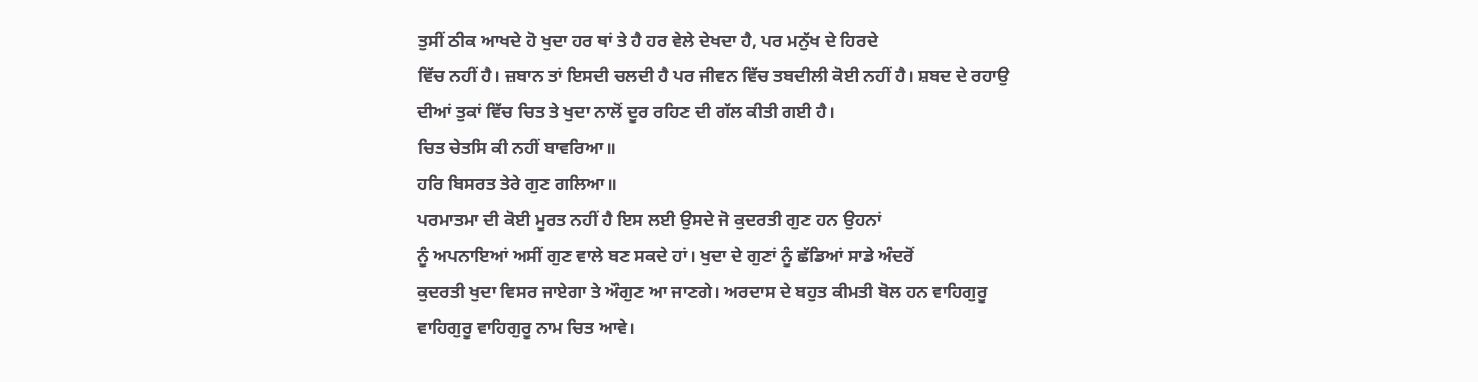ਤੁਸੀਂ ਠੀਕ ਆਖਦੇ ਹੋ ਖੁਦਾ ਹਰ ਥਾਂ ਤੇ ਹੈ ਹਰ ਵੇਲੇ ਦੇਖਦਾ ਹੈ, ਪਰ ਮਨੁੱਖ ਦੇ ਹਿਰਦੇ
ਵਿੱਚ ਨਹੀਂ ਹੈ। ਜ਼ਬਾਨ ਤਾਂ ਇਸਦੀ ਚਲਦੀ ਹੈ ਪਰ ਜੀਵਨ ਵਿੱਚ ਤਬਦੀਲੀ ਕੋਈ ਨਹੀਂ ਹੈ। ਸ਼ਬਦ ਦੇ ਰਹਾਉ
ਦੀਆਂ ਤੁਕਾਂ ਵਿੱਚ ਚਿਤ ਤੇ ਖੁਦਾ ਨਾਲੋਂ ਦੂਰ ਰਹਿਣ ਦੀ ਗੱਲ ਕੀਤੀ ਗਈ ਹੈ।
ਚਿਤ ਚੇਤਸਿ ਕੀ ਨਹੀਂ ਬਾਵਰਿਆ॥
ਹਰਿ ਬਿਸਰਤ ਤੇਰੇ ਗੁਣ ਗਲਿਆ॥
ਪਰਮਾਤਮਾ ਦੀ ਕੋਈ ਮੂਰਤ ਨਹੀਂ ਹੈ ਇਸ ਲਈ ਉਸਦੇ ਜੋ ਕੁਦਰਤੀ ਗੁਣ ਹਨ ਉਹਨਾਂ
ਨੂੰ ਅਪਨਾਇਆਂ ਅਸੀਂ ਗੁਣ ਵਾਲੇ ਬਣ ਸਕਦੇ ਹਾਂ। ਖੁਦਾ ਦੇ ਗੁਣਾਂ ਨੂੰ ਛੱਡਿਆਂ ਸਾਡੇ ਅੰਦਰੋਂ
ਕੁਦਰਤੀ ਖੁਦਾ ਵਿਸਰ ਜਾਏਗਾ ਤੇ ਔਗੁਣ ਆ ਜਾਣਗੇ। ਅਰਦਾਸ ਦੇ ਬਹੁਤ ਕੀਮਤੀ ਬੋਲ ਹਨ ਵਾਹਿਗੁਰੂ
ਵਾਹਿਗੁਰੂ ਵਾਹਿਗੁਰੂ ਨਾਮ ਚਿਤ ਆਵੇ।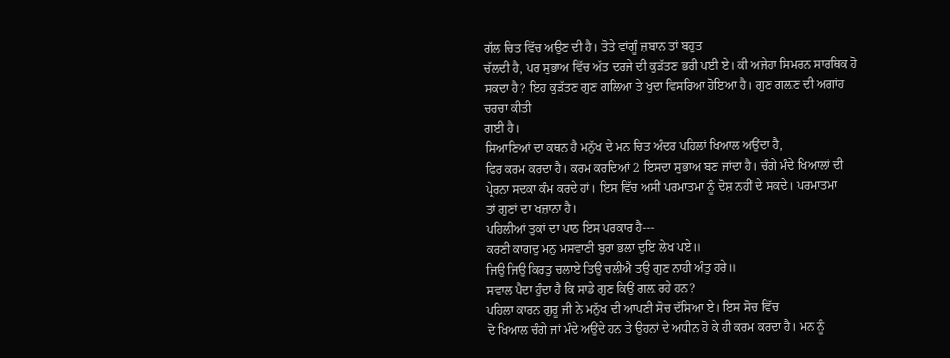ਗੱਲ ਚਿਤ ਵਿੱਚ ਅਉਣ ਦੀ ਹੈ। ਤੋਤੇ ਵਾਂਗੂੰ ਜ਼ਬਾਨ ਤਾਂ ਬਹੁਤ
ਚੱਲਦੀ ਹੈ, ਪਰ ਸੁਭਾਅ ਵਿੱਚ ਅੱਤ ਦਰਜੇ ਦੀ ਕੁੜੱਤਣ ਭਰੀ ਪਈ ਏ। ਕੀ ਅਜੇਹਾ ਸਿਮਰਨ ਸਾਰਥਿਕ ਹੋ
ਸਕਦਾ ਹੈ? ਇਹ ਕੁੜੱਤਣ ਗੁਣ ਗਲਿਆ ਤੇ ਖੁਦਾ ਵਿਸਰਿਆ ਹੋਇਆ ਹੈ। ਗੁਣ ਗਲ਼ਣ ਦੀ ਅਗਾਂਹ ਚਰਚਾ ਕੀਤੀ
ਗਈ ਹੈ।
ਸਿਆਣਿਆਂ ਦਾ ਕਥਨ ਹੈ ਮਨੁੱਖ ਦੇ ਮਨ ਚਿਤ ਅੰਦਰ ਪਹਿਲਾਂ ਖਿਆਲ ਅਉਂਦਾ ਹੈ,
ਫਿਰ ਕਰਮ ਕਰਦਾ ਹੈ। ਕਰਮ ਕਰਦਿਆਂ 2 ਇਸਦਾ ਸੁਭਾਅ ਬਣ ਜਾਂਦਾ ਹੈ। ਚੰਗੇ ਮੰਦੇ ਖਿਆਲਾਂ ਦੀ
ਪ੍ਰੇਰਨਾ ਸਦਕਾ ਕੰਮ ਕਰਦੇ ਹਾਂ। ਇਸ ਵਿੱਚ ਅਸੀਂ ਪਰਮਾਤਮਾ ਨੂੰ ਦੋਸ਼ ਨਹੀਂ ਦੇ ਸਕਦੇ। ਪਰਮਾਤਮਾ
ਤਾਂ ਗੁਣਾਂ ਦਾ ਖਜ਼ਾਨਾ ਹੈ।
ਪਹਿਲੀਆਂ ਤੁਕਾਂ ਦਾ ਪਾਠ ਇਸ ਪਰਕਾਰ ਹੈ---
ਕਰਣੀ ਕਾਗਦੁ ਮਨੁ ਮਸਵਾਣੀ ਬੁਰਾ ਭਲਾ ਦੁਇ ਲੇਖ ਪਏ॥
ਜਿਉ ਜਿਉ ਕਿਰਤੁ ਚਲਾਏ ਤਿਉ ਚਲੀਐ ਤਉ ਗੁਣ ਨਾਹੀ ਅੰਤੁ ਹਰੇ॥
ਸਵਾਲ ਪੈਦਾ ਹੁੰਦਾ ਹੈ ਕਿ ਸਾਡੇ ਗੁਣ ਕਿਉਂ ਗਲ਼ ਰਹੇ ਹਨ?
ਪਹਿਲਾ ਕਾਰਨ ਗੁਰੂ ਜੀ ਨੇ ਮਨੁੱਖ ਦੀ ਆਪਣੀ ਸੋਚ ਦੱਸਿਆ ਏ। ਇਸ ਸੋਚ ਵਿੱਚ
ਦੋ ਖਿਆਲ ਚੰਗੇ ਜਾਂ ਮੰਦੇ ਅਉਂਦੇ ਹਨ ਤੇ ਉਹਨਾਂ ਦੇ ਅਧੀਨ ਹੋ ਕੇ ਹੀ ਕਰਮ ਕਰਦਾ ਹੈ। ਮਨ ਨੂੰ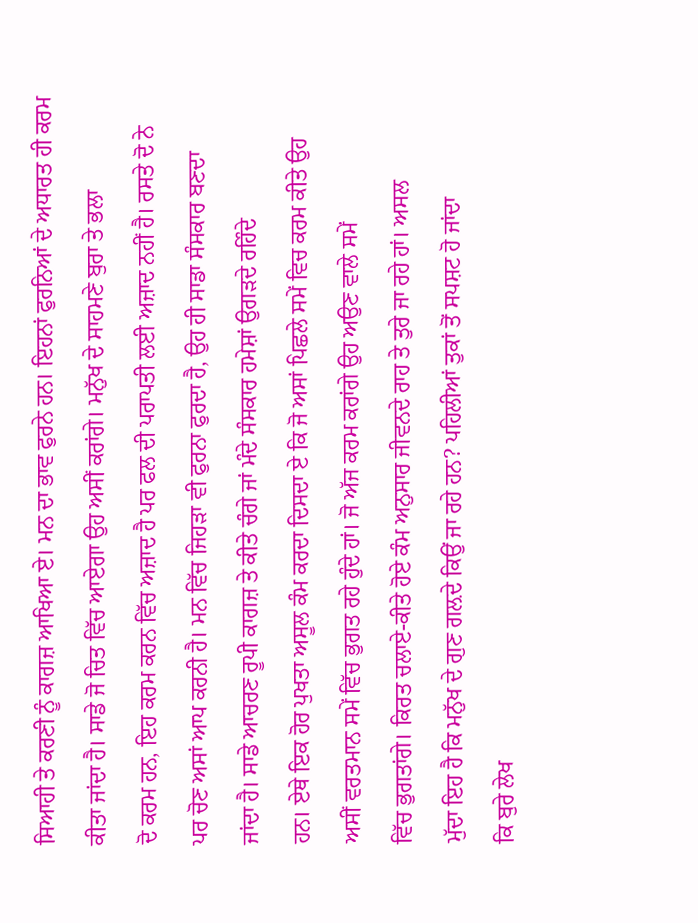ਸਿਆਹੀ ਤੇ ਕਰਣੀ ਨੂੰ ਕਾਗਜ਼ ਆਖਿਆ ਏ। ਮਨ ਦਾ ਭਾਵ ਫੁਰਨੇ ਹਨ। ਇਹਨਾਂ ਫੁਰਨਿਆਂ ਦੇ ਅਧਾਰਤ ਹੀ ਕਰਮ
ਕੀਤਾ ਜਾਂਦਾ ਹੈ। ਸਾਡੇ ਜੋ ਚਿਤ ਵਿੱਚ ਆਏਗਾ ਉਹ ਅਸੀਂ ਕਰਾਂਗੇ। ਮਨੁੱਖ ਦੇ ਸਾਹਮਣੇ ਬੁਰਾ ਤੇ ਭਲਾ
ਦੋ ਕਰਮ ਹਨ, ਇਹ ਕਰਮ ਕਰਨ ਵਿੱਚ ਅਜ਼ਾਦ ਹੈ ਪਰ ਫਲ ਦੀ ਪਰਾਪਤੀ ਲਈ ਅਜ਼ਾਦ ਨਹੀਂ ਹੈ। ਰਸਤੇ ਦੋ ਨੇ
ਪਰ ਚੋਣ ਅਸਾਂ ਆਪ ਕਰਨੀ ਹੈ। ਮਨ ਵਿੱਚ ਜਿਹੜਾ ਵੀ ਫੁਰਨਾ ਫੁਰਦਾ ਹੈ, ਉਹ ਹੀ ਸਾਡਾ ਸੰਸਕਾਰ ਬਣਦਾ
ਜਾਂਦਾ ਹੈ। ਸਾਡੇ ਆਚਰਣ ਰੂਪੀ ਕਾਗਜ਼ ਤੇ ਕੀਤੇ ਚੰਗੇ ਜਾਂ ਮੰਦੇ ਸੰਸਕਾਰ ਹਮੇਸ਼ਾਂ ਉਗੜਦੇ ਰਹਿੰਦੇ
ਹਨ। ਏਥੇ ਇਕ ਹੋਰ ਪੁਖਤਾ ਅਸੂਲ ਕੰਮ ਕਰਦਾ ਦਿਸਦਾ ਏ ਕਿ ਜੋ ਅਸਾਂ ਪਿਛਲੇ ਸਮੇਂ ਵਿਚ ਕਰਮ ਕੀਤੇ ਉਹ
ਅਸੀਂ ਵਰਤਮਾਨ ਸਮੇਂ ਵਿੱਚ ਭੁਗਤ ਰਹੇ ਹੁੰਦੇ ਹਾਂ। ਜੋ ਅੱਜ ਕਰਮ ਕਰਾਂਗੇ ਉਹ ਅਉਣ ਵਾਲੇ ਸਮੇਂ
ਵਿੱਚ ਭੁਗਤਾਂਗੇ। ਕਿਰਤ ਚਲਾਏ-ਕੀਤੇ ਹੋਏ ਕੰਮ ਅਨੁਸਾਰ ਜੀਵਨਦੇ ਰਾਹ ਤੇ ਤੁਰੇ ਜਾ ਰਹੇ ਹਾਂ। ਅਸਲ
ਮੁੱਦਾ ਇਹ ਹੈ ਕਿ ਮਨੁੱਖ ਦੇ ਗੁਣ ਗਲ਼ਦੇ ਕਿਉਂ ਜਾ ਰਹੇ ਹਨ? ਪਹਿਲੀਆਂ ਤੁਕਾਂ ਤੋਂ ਸਪਸ਼ਟ ਹੋ ਜਾਂਦਾ
ਕਿ ਬੁਰੇ ਲੇਖ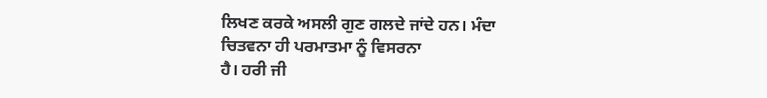ਲਿਖਣ ਕਰਕੇ ਅਸਲੀ ਗੁਣ ਗਲਦੇ ਜਾਂਦੇ ਹਨ। ਮੰਦਾ ਚਿਤਵਨਾ ਹੀ ਪਰਮਾਤਮਾ ਨੂੰ ਵਿਸਰਨਾ
ਹੈ। ਹਰੀ ਜੀ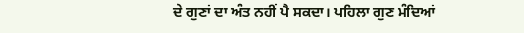ਦੇ ਗੁਣਾਂ ਦਾ ਅੰਤ ਨਹੀਂ ਪੈ ਸਕਦਾ। ਪਹਿਲਾ ਗੁਣ ਮੰਦਿਆਂ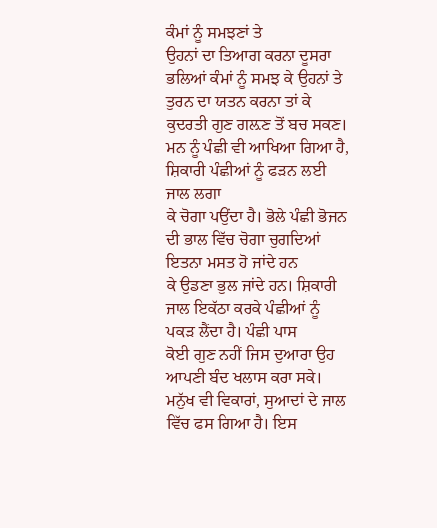ਕੰਮਾਂ ਨੂੰ ਸਮਝਣਾਂ ਤੇ
ਉਹਨਾਂ ਦਾ ਤਿਆਗ ਕਰਨਾ ਦੂਸਰਾ ਭਲਿਆਂ ਕੰਮਾਂ ਨੂੰ ਸਮਝ ਕੇ ਉਹਨਾਂ ਤੇ ਤੁਰਨ ਦਾ ਯਤਨ ਕਰਨਾ ਤਾਂ ਕੇ
ਕੁਦਰਤੀ ਗੁਣ ਗਲ਼ਣ ਤੋਂ ਬਚ ਸਕਣ।
ਮਨ ਨੂੰ ਪੰਛੀ ਵੀ ਆਖਿਆ ਗਿਆ ਹੈ, ਸ਼ਿਕਾਰੀ ਪੰਛੀਆਂ ਨੂੰ ਫੜਨ ਲਈ ਜਾਲ ਲਗਾ
ਕੇ ਚੋਗਾ ਪਉਂਦਾ ਹੈ। ਭੋਲੇ ਪੰਛੀ ਭੋਜਨ ਦੀ ਭਾਲ ਵਿੱਚ ਚੋਗਾ ਚੁਗਦਿਆਂ ਇਤਨਾ ਮਸਤ ਹੋ ਜਾਂਦੇ ਹਨ
ਕੇ ਉਡਣਾ ਭੁਲ ਜਾਂਦੇ ਹਨ। ਸ਼ਿਕਾਰੀ ਜਾਲ ਇਕੱਠਾ ਕਰਕੇ ਪੰਛੀਆਂ ਨੂੰ ਪਕੜ ਲੈਂਦਾ ਹੈ। ਪੰਛੀ ਪਾਸ
ਕੋਈ ਗੁਣ ਨਹੀਂ ਜਿਸ ਦੁਆਰਾ ਉਹ ਆਪਣੀ ਬੰਦ ਖਲਾਸ ਕਰਾ ਸਕੇ। ਮਨੁੱਖ ਵੀ ਵਿਕਾਰਾਂ, ਸੁਆਦਾਂ ਦੇ ਜਾਲ
ਵਿੱਚ ਫਸ ਗਿਆ ਹੈ। ਇਸ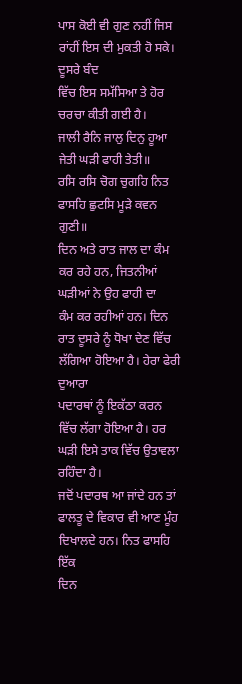ਪਾਸ ਕੋਈ ਵੀ ਗੁਣ ਨਹੀਂ ਜਿਸ ਰਾਂਹੀਂ ਇਸ ਦੀ ਮੁਕਤੀ ਹੋ ਸਕੇ। ਦੂਸਰੇ ਬੰਦ
ਵਿੱਚ ਇਸ ਸਮੱਸਿਆ ਤੇ ਹੋਰ ਚਰਚਾ ਕੀਤੀ ਗਈ ਹੈ।
ਜਾਲੀ ਰੈਨਿ ਜਾਲੁ ਦਿਨੁ ਹੂਆ ਜੇਤੀ ਘੜੀ ਫਾਹੀ ਤੇਤੀ॥
ਰਸਿ ਰਸਿ ਚੋਗ ਚੁਗਹਿ ਨਿਤ ਫਾਸਹਿ ਛੁਟਸਿ ਮੂੜੇ ਕਵਨ ਗੁਣੀ॥
ਦਿਨ ਅਤੇ ਰਾਤ ਜਾਲ ਦਾ ਕੰਮ ਕਰ ਰਹੇ ਹਨ, ਜਿਤਨੀਆਂ ਘੜੀਆਂ ਨੇ ਉਹ ਫਾਹੀ ਦਾ
ਕੰਮ ਕਰ ਰਹੀਆਂ ਹਨ। ਦਿਨ ਰਾਤ ਦੂਸਰੇ ਨੂੰ ਧੋਖਾ ਦੇਣ ਵਿੱਚ ਲੱਗਿਆ ਹੋਇਆ ਹੈ। ਹੇਰਾ ਫੇਰੀ ਦੁਆਰਾ
ਪਦਾਰਥਾਂ ਨੂੰ ਇਕੱਠਾ ਕਰਨ ਵਿੱਚ ਲੱਗਾ ਹੋਇਆ ਹੈ। ਹਰ ਘੜੀ ਇਸੇ ਤਾਕ ਵਿੱਚ ਉਤਾਵਲਾ ਰਹਿੰਦਾ ਹੈ।
ਜਦੋਂ ਪਦਾਰਥ ਆ ਜਾਂਦੇ ਹਨ ਤਾਂ ਫਾਲਤੂ ਦੇ ਵਿਕਾਰ ਵੀ ਆਣ ਮੂੰਹ ਦਿਖਾਲਦੇ ਹਨ। ਨਿਤ ਫਾਸਹਿ ਇੱਕ
ਦਿਨ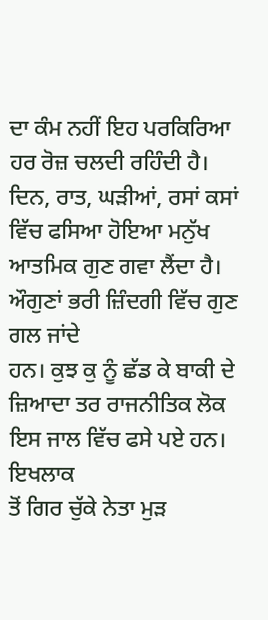ਦਾ ਕੰਮ ਨਹੀਂ ਇਹ ਪਰਕਿਰਿਆ ਹਰ ਰੋਜ਼ ਚਲਦੀ ਰਹਿੰਦੀ ਹੈ। ਦਿਨ, ਰਾਤ, ਘੜੀਆਂ, ਰਸਾਂ ਕਸਾਂ
ਵਿੱਚ ਫਸਿਆ ਹੋਇਆ ਮਨੁੱਖ ਆਤਮਿਕ ਗੁਣ ਗਵਾ ਲੈਂਦਾ ਹੈ। ਔਗੁਣਾਂ ਭਰੀ ਜ਼ਿੰਦਗੀ ਵਿੱਚ ਗੁਣ ਗਲ ਜਾਂਦੇ
ਹਨ। ਕੁਝ ਕੁ ਨੂੰ ਛੱਡ ਕੇ ਬਾਕੀ ਦੇ ਜ਼ਿਆਦਾ ਤਰ ਰਾਜਨੀਤਿਕ ਲੋਕ ਇਸ ਜਾਲ ਵਿੱਚ ਫਸੇ ਪਏ ਹਨ। ਇਖਲਾਕ
ਤੋਂ ਗਿਰ ਚੁੱਕੇ ਨੇਤਾ ਮੁੜ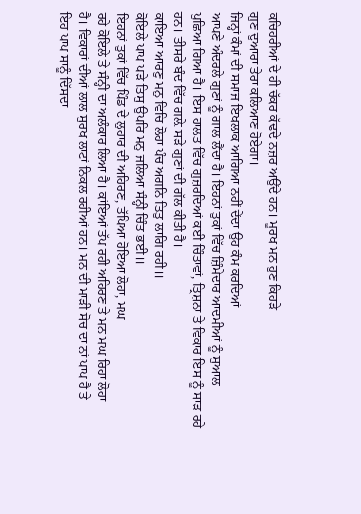ਕਚਿਹਰੀਆਂ ਦੇ ਹੀ ਚੱਕਰ ਕੱਢਦੇ ਨਜ਼ਰ ਅਉਂਦੇ ਹਨ। ਮੂਰਖ ਮਨ ਹੁਣ ਕਿਹੜੇ
ਗੁਣ ਦੁਆਰਾ ਤੇਰਾ ਕਲਿਆਣ ਹੋਏਗਾ।
ਜਿਨ੍ਹਾਂ ਕੰਮਾਂ ਦੀ ਸਮਾਜ ਇਖਲਾਕ ਆਗਿਆ ਨਹੀਂ ਦੇਂਦਾ ਉਹ ਕੰਮ ਕਰਦਿਆਂ
ਆਪਣੇ ਅੰਦਰਲੇ ਗੁਣਾਂ ਨੂੰ ਗਾਲ ਲੈਂਦਾ ਹੈ। ਇਹਨਾਂ ਤੁਕਾਂ ਵਿੱਚ ਜ਼ਿੰਮੇਦਾਰ ਆਦਮੀਆਂ ਨੂੰ ਸੁਆਲ
ਪੁਛਿਆ ਗਿਆ ਹੈ। ਇਸ ਹਾਲਤ ਵਿੱਚ ਗੁਜ਼ਰਦਿਆਂ ਕਈ ਚਿੰਤਾਵਾਂ, ਤ੍ਰਿਸ਼ਨਾ ਤੇ ਵਿਕਾਰ ਇਸ ਨੂੰ ਸਾੜ ਰਹੇ
ਹਨ। ਤੀਸਰੇ ਬੰਦ ਵਿੱਚ ਗਲ਼ੇ ਸੜੇ ਗੁਣਾਂ ਦੀ ਗੱਲ ਕੀਤੀ ਹੈ।
ਕਾਇਆ ਆਰਣੁ ਮਨੁ ਵਿਚਿ ਲੋਹਾ ਪੰਚ ਅਗਨਿ ਤਿਤੁ ਲਾਗਿ ਰਹੀ॥
ਕੋਇਲੇ ਪਾਪ ਪੜੇ ਤਿਸੁ ਉਪਰਿ ਮਨੁ ਜਲਿਆ ਸੰਨ੍ਹੀ ਚਿੰਤ ਭਈ॥
ਇਹਨਾਂ ਤੁਕਾਂ ਵਿੱਚ ਪਿੰਡ ਦੇ ਲੁਹਾਰ ਦੀ ਅਹਿਰਣ, ਤੱਪਿਆ ਹੋਇਆ ਲੋਹਾ, ਮਘ
ਰਹੇ ਕੋਇਲੇ ਤੇ ਸੰਨ੍ਹੀ ਦਾ ਅਲੰਕਾਰ ਲਿਆ ਹੈ। ਕਾਂਇਆਂ ਤੱਪ ਰਹੀ ਅਹਿਰਣ ਤੇ ਮਨ ਮਘ ਰਿਹਾ ਲੋਹਾ
ਹੈ। ਵਿਕਾਰਾਂ ਦੀਆਂ ਲਾਲ ਸੁਰਖ ਲਾਟਾਂ ਨਿਕਲ ਰਹੀਆਂ ਹਨ। ਮਨ ਦੀ ਮਾੜੀ ਸੋਚ ਦਾ ਨਾਂ ਪਾਪ ਹੈ ਤੇ
ਇਹ ਪਾਪ ਸਾਨੂੰ ਦਿੱਸਦਾ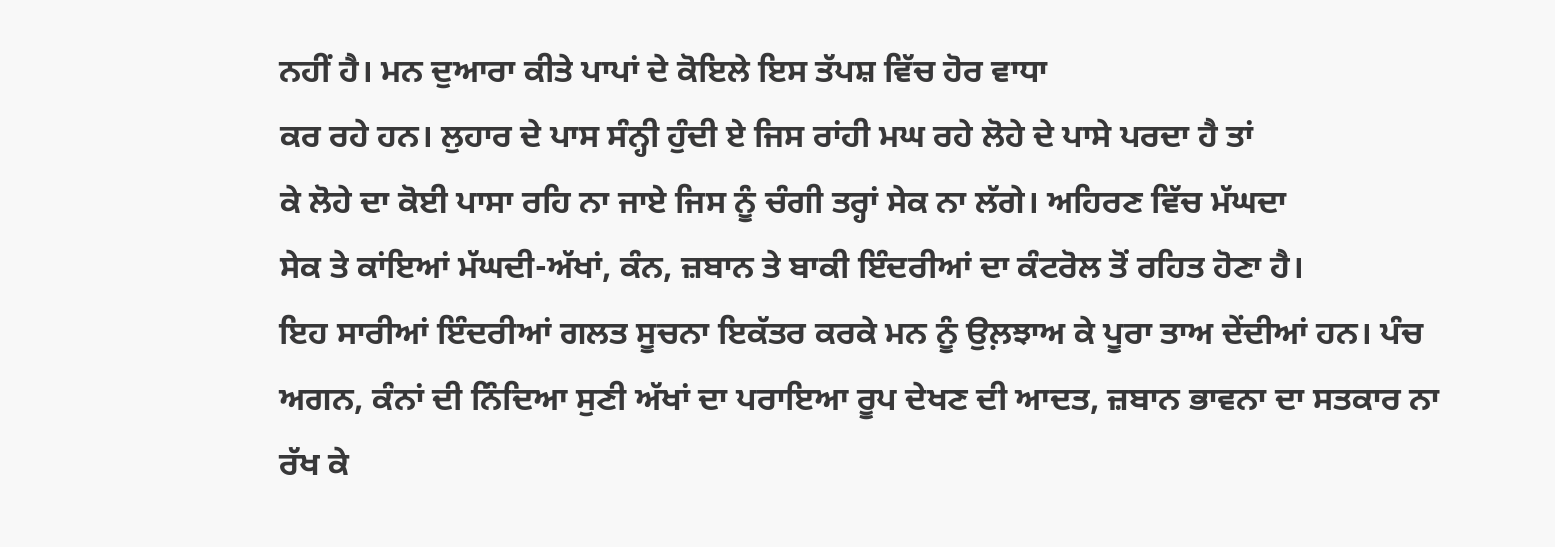ਨਹੀਂ ਹੈ। ਮਨ ਦੁਆਰਾ ਕੀਤੇ ਪਾਪਾਂ ਦੇ ਕੋਇਲੇ ਇਸ ਤੱਪਸ਼ ਵਿੱਚ ਹੋਰ ਵਾਧਾ
ਕਰ ਰਹੇ ਹਨ। ਲੁਹਾਰ ਦੇ ਪਾਸ ਸੰਨ੍ਹੀ ਹੁੰਦੀ ਏ ਜਿਸ ਰਾਂਹੀ ਮਘ ਰਹੇ ਲੋਹੇ ਦੇ ਪਾਸੇ ਪਰਦਾ ਹੈ ਤਾਂ
ਕੇ ਲੋਹੇ ਦਾ ਕੋਈ ਪਾਸਾ ਰਹਿ ਨਾ ਜਾਏ ਜਿਸ ਨੂੰ ਚੰਗੀ ਤਰ੍ਹਾਂ ਸੇਕ ਨਾ ਲੱਗੇ। ਅਹਿਰਣ ਵਿੱਚ ਮੱਘਦਾ
ਸੇਕ ਤੇ ਕਾਂਇਆਂ ਮੱਘਦੀ-ਅੱਖਾਂ, ਕੰਨ, ਜ਼ਬਾਨ ਤੇ ਬਾਕੀ ਇੰਦਰੀਆਂ ਦਾ ਕੰਟਰੋਲ ਤੋਂ ਰਹਿਤ ਹੋਣਾ ਹੈ।
ਇਹ ਸਾਰੀਆਂ ਇੰਦਰੀਆਂ ਗਲਤ ਸੂਚਨਾ ਇਕੱਤਰ ਕਰਕੇ ਮਨ ਨੂੰ ਉਲ਼ਝਾਅ ਕੇ ਪੂਰਾ ਤਾਅ ਦੇਂਦੀਆਂ ਹਨ। ਪੰਚ
ਅਗਨ, ਕੰਨਾਂ ਦੀ ਨਿੰਦਿਆ ਸੁਣੀ ਅੱਖਾਂ ਦਾ ਪਰਾਇਆ ਰੂਪ ਦੇਖਣ ਦੀ ਆਦਤ, ਜ਼ਬਾਨ ਭਾਵਨਾ ਦਾ ਸਤਕਾਰ ਨਾ
ਰੱਖ ਕੇ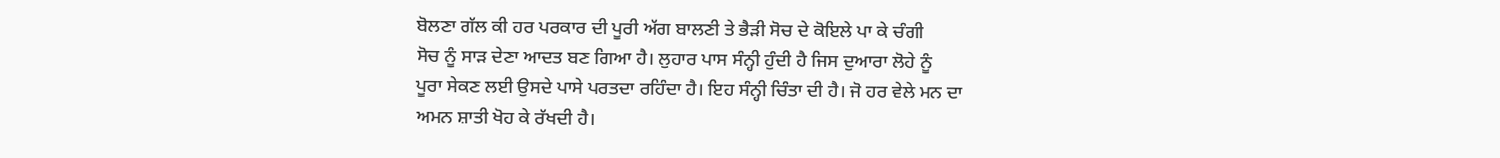ਬੋਲਣਾ ਗੱਲ ਕੀ ਹਰ ਪਰਕਾਰ ਦੀ ਪੂਰੀ ਅੱਗ ਬਾਲਣੀ ਤੇ ਭੈੜੀ ਸੋਚ ਦੇ ਕੋਇਲੇ ਪਾ ਕੇ ਚੰਗੀ
ਸੋਚ ਨੂੰ ਸਾੜ ਦੇਣਾ ਆਦਤ ਬਣ ਗਿਆ ਹੈ। ਲੁਹਾਰ ਪਾਸ ਸੰਨ੍ਹੀ ਹੁੰਦੀ ਹੈ ਜਿਸ ਦੁਆਰਾ ਲੋਹੇ ਨੂੰ
ਪੂਰਾ ਸੇਕਣ ਲਈ ਉਸਦੇ ਪਾਸੇ ਪਰਤਦਾ ਰਹਿੰਦਾ ਹੈ। ਇਹ ਸੰਨ੍ਹੀ ਚਿੰਤਾ ਦੀ ਹੈ। ਜੋ ਹਰ ਵੇਲੇ ਮਨ ਦਾ
ਅਮਨ ਸ਼ਾਤੀ ਖੋਹ ਕੇ ਰੱਖਦੀ ਹੈ।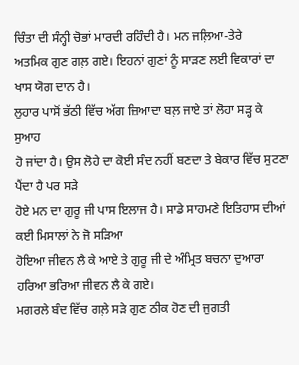ਚਿੰਤਾ ਦੀ ਸੰਨ੍ਹੀ ਚੋਭਾਂ ਮਾਰਦੀ ਰਹਿੰਦੀ ਹੈ। ਮਨ ਜਲ਼ਿਆ-ਤੇਰੇ
ਅਤਮਿਕ ਗੁਣ ਗਲ਼ ਗਏ। ਇਹਨਾਂ ਗੁਣਾਂ ਨੂੰ ਸਾੜਣ ਲਈ ਵਿਕਾਰਾਂ ਦਾ ਖਾਸ ਯੋਗ ਦਾਨ ਹੈ।
ਲੁਹਾਰ ਪਾਸੋਂ ਭੱਠੀ ਵਿੱਚ ਅੱਗ ਜ਼ਿਆਦਾ ਬਲ਼ ਜਾਏ ਤਾਂ ਲੋਹਾ ਸੜ੍ਹ ਕੇ ਸੁਆਹ
ਹੋ ਜਾਂਦਾ ਹੈ। ਉਸ ਲੋਹੇ ਦਾ ਕੋਈ ਸੰਦ ਨਹੀਂ ਬਣਦਾ ਤੇ ਬੇਕਾਰ ਵਿੱਚ ਸੁਟਣਾ ਪੈਂਦਾ ਹੈ ਪਰ ਸੜੇ
ਹੋਏ ਮਨ ਦਾ ਗੁਰੂ ਜੀ ਪਾਸ ਇਲਾਜ ਹੈ। ਸਾਡੇ ਸਾਹਮਣੇ ਇਤਿਹਾਸ ਦੀਆਂ ਕਈ ਮਿਸਾਲਾਂ ਨੇ ਜੋ ਸੜਿਆ
ਹੋਇਆ ਜੀਵਨ ਲੈ ਕੇ ਆਏ ਤੇ ਗੁਰੂ ਜੀ ਦੇ ਅੰਮ੍ਰਿਤ ਬਚਨਾ ਦੁਆਰਾ ਹਰਿਆ ਭਰਿਆ ਜੀਵਨ ਲੈ ਕੇ ਗਏ।
ਮਗਰਲੇ ਬੰਦ ਵਿੱਚ ਗਲ਼ੇ ਸੜੇ ਗੁਣ ਠੀਕ ਹੋਣ ਦੀ ਜੁਗਤੀ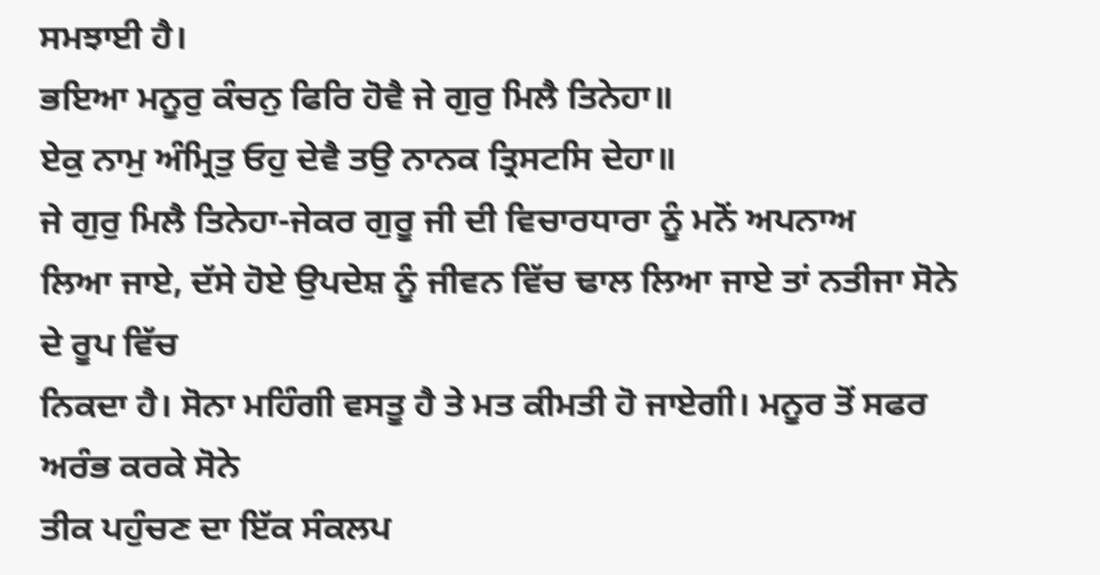ਸਮਝਾਈ ਹੈ।
ਭਇਆ ਮਨੂਰੁ ਕੰਚਨੁ ਫਿਰਿ ਹੋਵੈ ਜੇ ਗੁਰੁ ਮਿਲੈ ਤਿਨੇਹਾ॥
ਏਕੁ ਨਾਮੁ ਅੰਮ੍ਰਿਤੁ ਓਹੁ ਦੇਵੈ ਤਉ ਨਾਨਕ ਤ੍ਰਿਸਟਸਿ ਦੇਹਾ॥
ਜੇ ਗੁਰੁ ਮਿਲੈ ਤਿਨੇਹਾ-ਜੇਕਰ ਗੁਰੂ ਜੀ ਦੀ ਵਿਚਾਰਧਾਰਾ ਨੂੰ ਮਨੋਂ ਅਪਨਾਅ
ਲਿਆ ਜਾਏ, ਦੱਸੇ ਹੋਏ ਉਪਦੇਸ਼ ਨੂੰ ਜੀਵਨ ਵਿੱਚ ਢਾਲ ਲਿਆ ਜਾਏ ਤਾਂ ਨਤੀਜਾ ਸੋਨੇ ਦੇ ਰੂਪ ਵਿੱਚ
ਨਿਕਦਾ ਹੈ। ਸੋਨਾ ਮਹਿੰਗੀ ਵਸਤੂ ਹੈ ਤੇ ਮਤ ਕੀਮਤੀ ਹੋ ਜਾਏਗੀ। ਮਨੂਰ ਤੋਂ ਸਫਰ ਅਰੰਭ ਕਰਕੇ ਸੋਨੇ
ਤੀਕ ਪਹੁੰਚਣ ਦਾ ਇੱਕ ਸੰਕਲਪ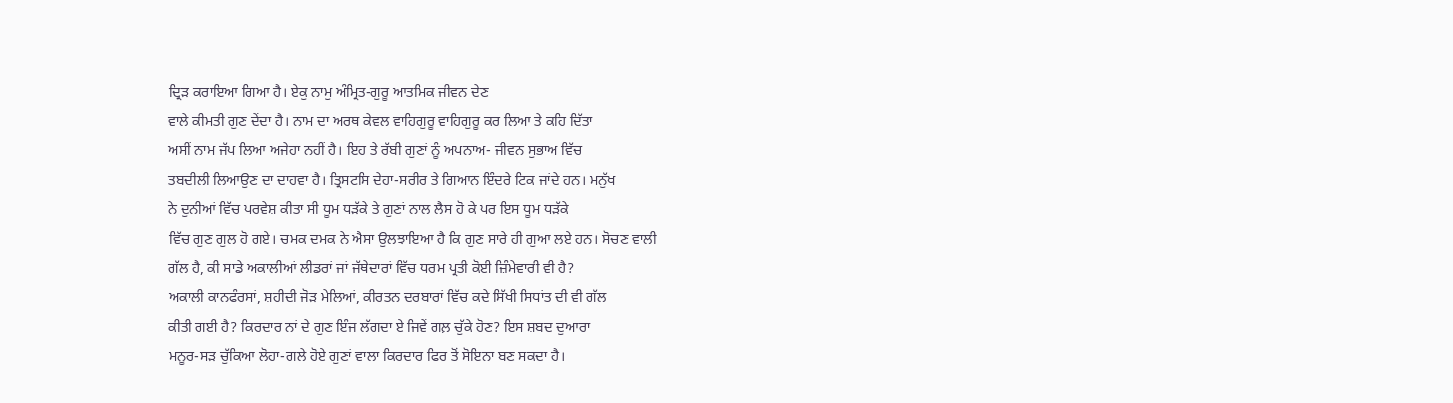ਦ੍ਰਿੜ ਕਰਾਇਆ ਗਿਆ ਹੈ। ਏਕੁ ਨਾਮੁ ਅੰਮ੍ਰਿਤ-ਗੁਰੂ ਆਤਮਿਕ ਜੀਵਨ ਦੇਣ
ਵਾਲੇ ਕੀਮਤੀ ਗੁਣ ਦੇਂਦਾ ਹੈ। ਨਾਮ ਦਾ ਅਰਥ ਕੇਵਲ ਵਾਹਿਗੁਰੂ ਵਾਹਿਗੁਰੂ ਕਰ ਲਿਆ ਤੇ ਕਹਿ ਦਿੱਤਾ
ਅਸੀਂ ਨਾਮ ਜੱਪ ਲਿਆ ਅਜੇਹਾ ਨਹੀਂ ਹੈ। ਇਹ ਤੇ ਰੱਬੀ ਗੁਣਾਂ ਨੂੰ ਅਪਨਾਅ- ਜੀਵਨ ਸੁਭਾਅ ਵਿੱਚ
ਤਬਦੀਲੀ ਲਿਆਉਣ ਦਾ ਦਾਹਵਾ ਹੈ। ਤ੍ਰਿਸਟਸਿ ਦੇਹਾ-ਸਰੀਰ ਤੇ ਗਿਆਨ ਇੰਦਰੇ ਟਿਕ ਜਾਂਦੇ ਹਨ। ਮਨੁੱਖ
ਨੇ ਦੁਨੀਆਂ ਵਿੱਚ ਪਰਵੇਸ਼ ਕੀਤਾ ਸੀ ਧੂਮ ਧੜੱਕੇ ਤੇ ਗੁਣਾਂ ਨਾਲ ਲੈਸ ਹੋ ਕੇ ਪਰ ਇਸ ਧੂਮ ਧੜੱਕੇ
ਵਿੱਚ ਗੁਣ ਗੁਲ ਹੋ ਗਏ। ਚਮਕ ਦਮਕ ਨੇ ਐਸਾ ਉਲਝਾਇਆ ਹੈ ਕਿ ਗੁਣ ਸਾਰੇ ਹੀ ਗੁਆ ਲਏ ਹਨ। ਸੋਚਣ ਵਾਲੀ
ਗੱਲ ਹੈ, ਕੀ ਸਾਡੇ ਅਕਾਲੀਆਂ ਲੀਡਰਾਂ ਜਾਂ ਜੱਥੇਦਾਰਾਂ ਵਿੱਚ ਧਰਮ ਪ੍ਰਤੀ ਕੋਈ ਜ਼ਿੰਮੇਵਾਰੀ ਵੀ ਹੈ?
ਅਕਾਲੀ ਕਾਨਫੰਰਸਾਂ, ਸ਼ਹੀਦੀ ਜੋੜ ਮੇਲਿਆਂ, ਕੀਰਤਨ ਦਰਬਾਰਾਂ ਵਿੱਚ ਕਦੇ ਸਿੱਖੀ ਸਿਧਾਂਤ ਦੀ ਵੀ ਗੱਲ
ਕੀਤੀ ਗਈ ਹੈ? ਕਿਰਦਾਰ ਨਾਂ ਦੇ ਗੁਣ ਇੰਜ ਲੱਗਦਾ ਏ ਜਿਵੇਂ ਗਲ਼ ਚੁੱਕੇ ਹੋਣ? ਇਸ ਸ਼ਬਦ ਦੁਆਰਾ
ਮਨੂਰ-ਸੜ ਚੁੱਕਿਆ ਲੋਹਾ-ਗਲੇ ਹੋਏ ਗੁਣਾਂ ਵਾਲਾ ਕਿਰਦਾਰ ਫਿਰ ਤੋਂ ਸੋਇਨਾ ਬਣ ਸਕਦਾ ਹੈ।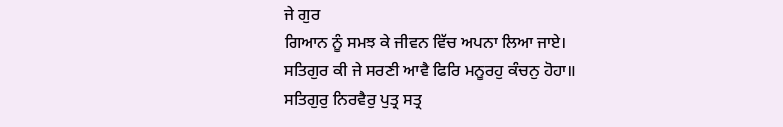ਜੇ ਗੁਰ
ਗਿਆਨ ਨੂੰ ਸਮਝ ਕੇ ਜੀਵਨ ਵਿੱਚ ਅਪਨਾ ਲਿਆ ਜਾਏ।
ਸਤਿਗੁਰ ਕੀ ਜੇ ਸਰਣੀ ਆਵੈ ਫਿਰਿ ਮਨੂਰਹੁ ਕੰਚਨੁ ਹੋਹਾ॥
ਸਤਿਗੁਰੁ ਨਿਰਵੈਰੁ ਪੁਤ੍ਰ ਸਤ੍ਰ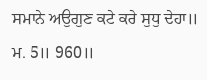ਸਮਾਨੇ ਅਉਗੁਣ ਕਟੇ ਕਰੇ ਸੁਧੁ ਦੇਹਾ॥
ਮ. 5॥ 960॥